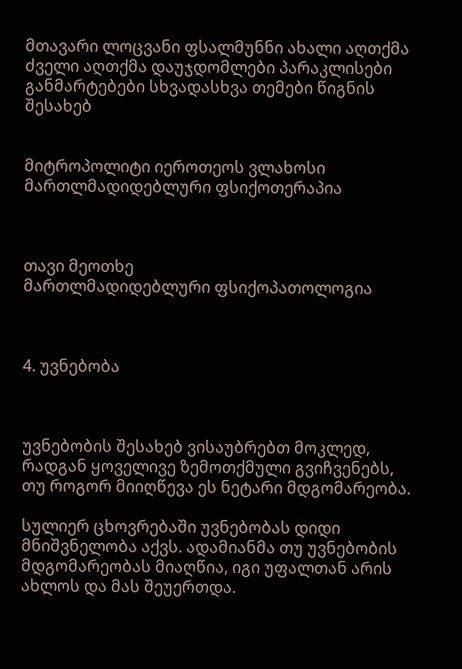მთავარი ლოცვანი ფსალმუნნი ახალი აღთქმა ძველი აღთქმა დაუჯდომლები პარაკლისები განმარტებები სხვადასხვა თემები წიგნის შესახებ


მიტროპოლიტი იეროთეოს ვლახოსი
მართლმადიდებლური ფსიქოთერაპია



თავი მეოთხე
მართლმადიდებლური ფსიქოპათოლოგია



4. უვნებობა



უვნებობის შესახებ ვისაუბრებთ მოკლედ, რადგან ყოველივე ზემოთქმული გვიჩვენებს, თუ როგორ მიიღწევა ეს ნეტარი მდგომარეობა.

სულიერ ცხოვრებაში უვნებობას დიდი მნიშვნელობა აქვს. ადამიანმა თუ უვნებობის მდგომარეობას მიაღწია, იგი უფალთან არის ახლოს და მას შეუერთდა.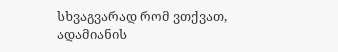სხვაგვარად რომ ვთქვათ, ადამიანის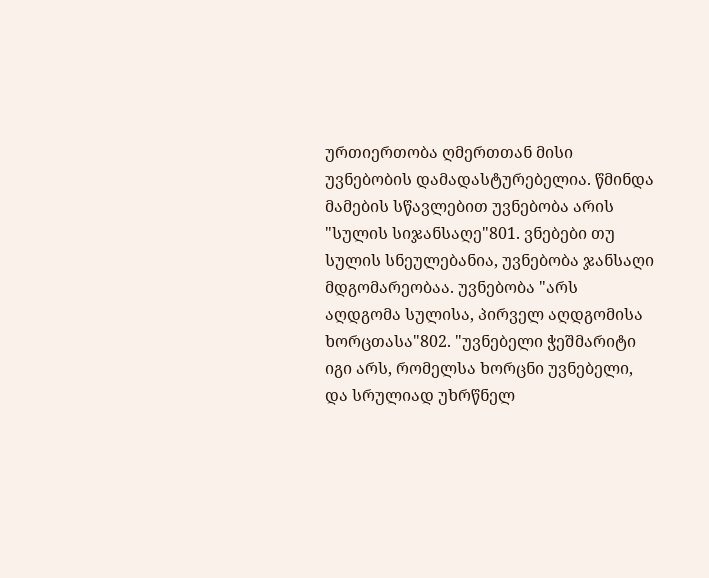ურთიერთობა ღმერთთან მისი უვნებობის დამადასტურებელია. წმინდა მამების სწავლებით უვნებობა არის "სულის სიჯანსაღე"801. ვნებები თუ სულის სნეულებანია, უვნებობა ჯანსაღი მდგომარეობაა. უვნებობა "არს აღდგომა სულისა, პირველ აღდგომისა ხორცთასა"802. "უვნებელი ჭეშმარიტი იგი არს, რომელსა ხორცნი უვნებელი, და სრულიად უხრწნელ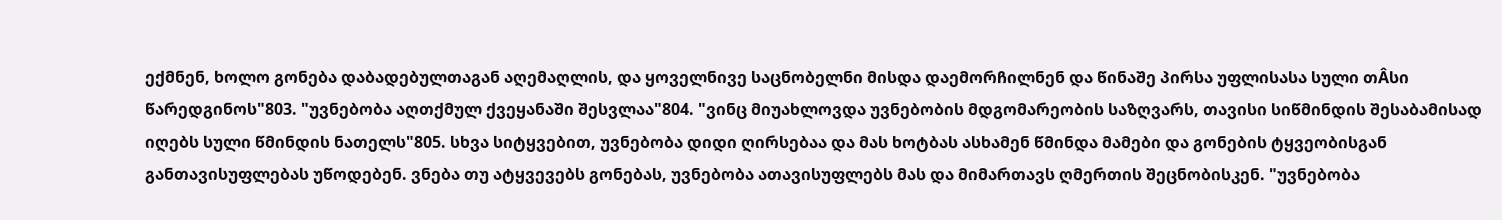ექმნენ, ხოლო გონება დაბადებულთაგან აღემაღლის, და ყოველნივე საცნობელნი მისდა დაემორჩილნენ და წინაშე პირსა უფლისასა სული თÂსი წარედგინოს"803. "უვნებობა აღთქმულ ქვეყანაში შესვლაა"804. "ვინც მიუახლოვდა უვნებობის მდგომარეობის საზღვარს, თავისი სიწმინდის შესაბამისად იღებს სული წმინდის ნათელს"805. სხვა სიტყვებით, უვნებობა დიდი ღირსებაა და მას ხოტბას ასხამენ წმინდა მამები და გონების ტყვეობისგან განთავისუფლებას უწოდებენ. ვნება თუ ატყვევებს გონებას, უვნებობა ათავისუფლებს მას და მიმართავს ღმერთის შეცნობისკენ. "უვნებობა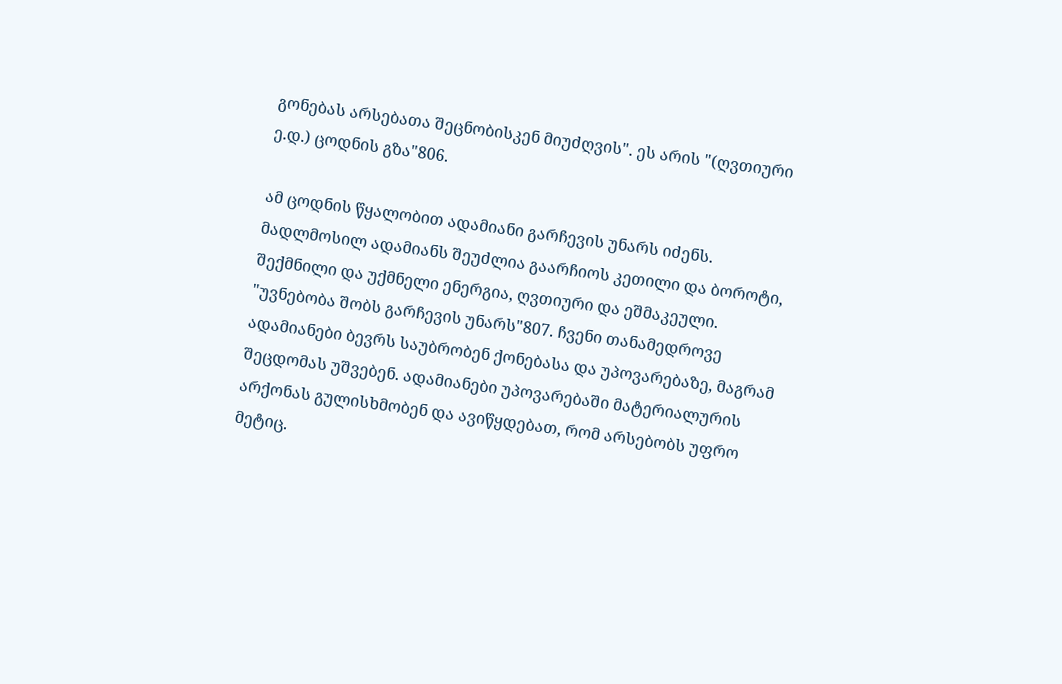გონებას არსებათა შეცნობისკენ მიუძღვის". ეს არის "(ღვთიური ე.დ.) ცოდნის გზა"806.

ამ ცოდნის წყალობით ადამიანი გარჩევის უნარს იძენს. მადლმოსილ ადამიანს შეუძლია გაარჩიოს კეთილი და ბოროტი, შექმნილი და უქმნელი ენერგია, ღვთიური და ეშმაკეული. "უვნებობა შობს გარჩევის უნარს"807. ჩვენი თანამედროვე ადამიანები ბევრს საუბრობენ ქონებასა და უპოვარებაზე, მაგრამ შეცდომას უშვებენ. ადამიანები უპოვარებაში მატერიალურის არქონას გულისხმობენ და ავიწყდებათ, რომ არსებობს უფრო მეტიც.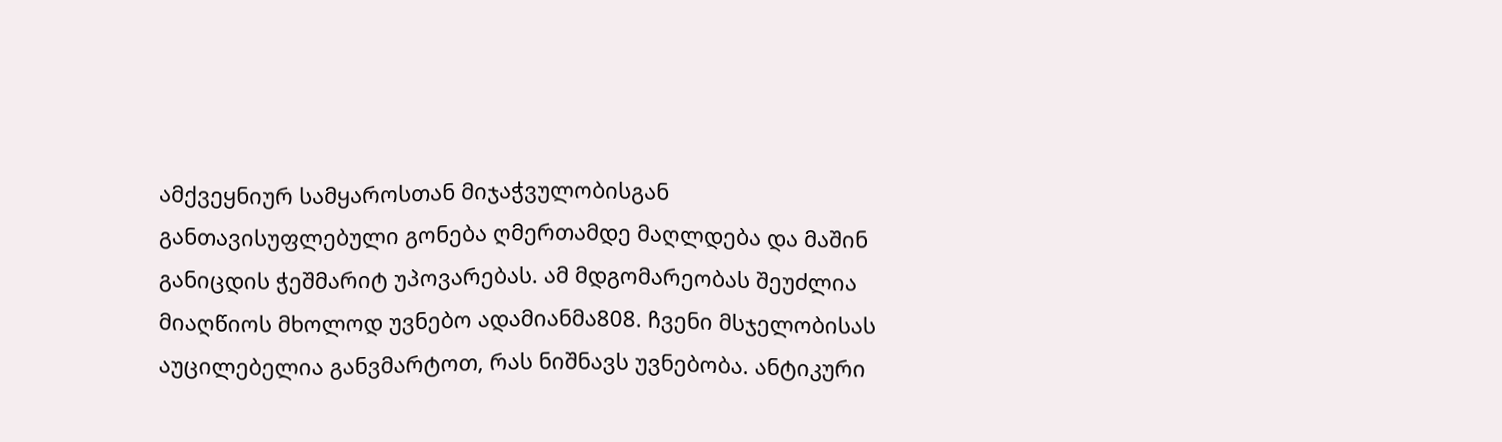ამქვეყნიურ სამყაროსთან მიჯაჭვულობისგან განთავისუფლებული გონება ღმერთამდე მაღლდება და მაშინ განიცდის ჭეშმარიტ უპოვარებას. ამ მდგომარეობას შეუძლია მიაღწიოს მხოლოდ უვნებო ადამიანმა808. ჩვენი მსჯელობისას აუცილებელია განვმარტოთ, რას ნიშნავს უვნებობა. ანტიკური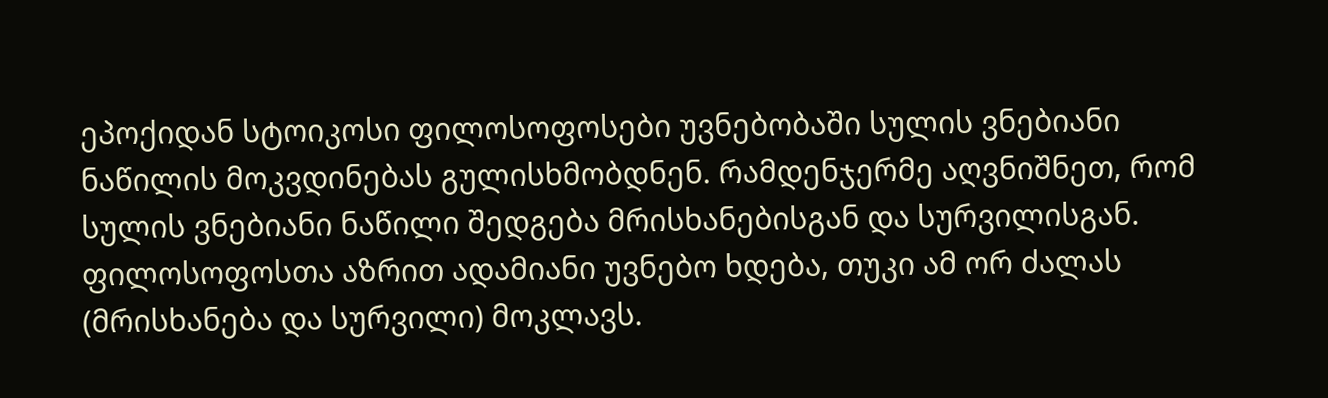ეპოქიდან სტოიკოსი ფილოსოფოსები უვნებობაში სულის ვნებიანი ნაწილის მოკვდინებას გულისხმობდნენ. რამდენჯერმე აღვნიშნეთ, რომ სულის ვნებიანი ნაწილი შედგება მრისხანებისგან და სურვილისგან. ფილოსოფოსთა აზრით ადამიანი უვნებო ხდება, თუკი ამ ორ ძალას (მრისხანება და სურვილი) მოკლავს.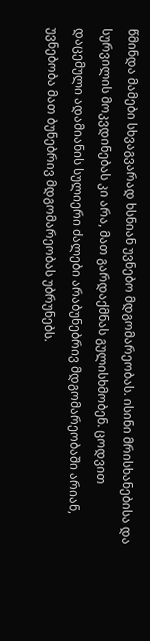წმინდა მამები სხვაგვარად ხსნიან უვნებო მდგომარეობას. ისინი მრისხანებისა და სურვილის მოკვდინებას კი არა, მათ გარდაქმნას გულისხმობენ. ცოდვით დაცემული ადამიანის სულიერი ძალები არაბუნებრივ მდგომარეობაში არიან, უვნებობა მათ ბუნებრივ მდგომარეობას უბრუნებს.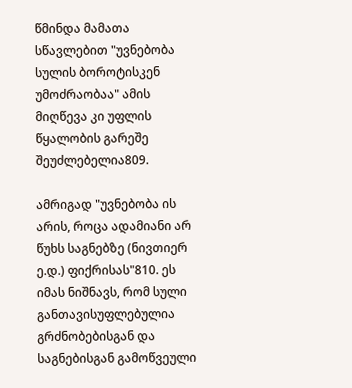წმინდა მამათა სწავლებით "უვნებობა სულის ბოროტისკენ უმოძრაობაა" ამის მიღწევა კი უფლის წყალობის გარეშე შეუძლებელია809.

ამრიგად "უვნებობა ის არის, როცა ადამიანი არ წუხს საგნებზე (ნივთიერ ე.დ.) ფიქრისას"810. ეს იმას ნიშნავს, რომ სული განთავისუფლებულია გრძნობებისგან და საგნებისგან გამოწვეული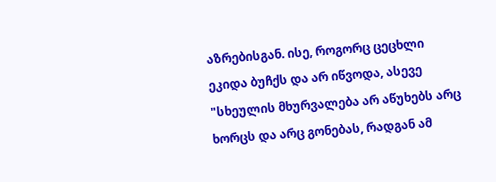აზრებისგან. ისე, როგორც ცეცხლი ეკიდა ბუჩქს და არ იწვოდა, ასევე "სხეულის მხურვალება არ აწუხებს არც ხორცს და არც გონებას, რადგან ამ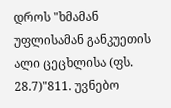დროს "ხმამან უფლისამან განკუეთის ალი ცეცხლისა (ფს. 28.7)"811. უვნებო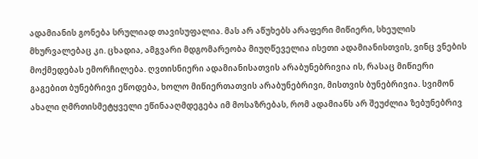ადამიანის გონება სრულიად თავისუფალია. მას არ აწუხებს არაფერი მიწიერი, სხეულის მხურვალებაც კი. ცხადია, ამგვარი მდგომარეობა მიუღწეველია ისეთი ადამიანისთვის, ვინც ვნების მოქმედებას ემორჩილება. ღვთისნიერი ადამიანისათვის არაბუნებრივია ის, რასაც მიწიერი გაგებით ბუნებრივი ეწოდება, ხოლო მიწიერთათვის არაბუნებრივი, მისთვის ბუნებრივია. სვიმონ ახალი ღმრთისმეტყველი ეწინააღმდეგება იმ მოსაზრებას, რომ ადამიანს არ შეუძლია ზებუნებრივ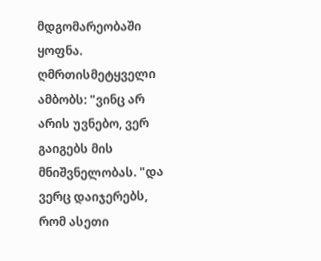მდგომარეობაში ყოფნა. ღმრთისმეტყველი ამბობს: "ვინც არ არის უვნებო, ვერ გაიგებს მის მნიშვნელობას. "და ვერც დაიჯერებს, რომ ასეთი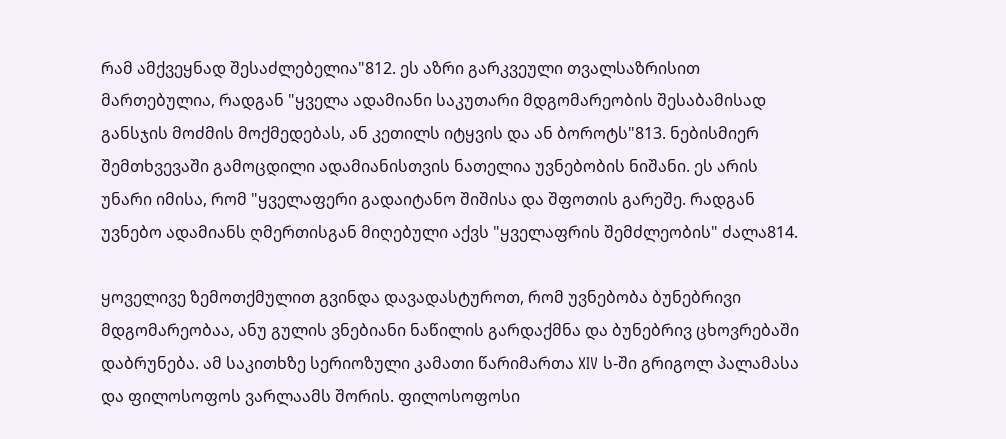რამ ამქვეყნად შესაძლებელია"812. ეს აზრი გარკვეული თვალსაზრისით მართებულია, რადგან "ყველა ადამიანი საკუთარი მდგომარეობის შესაბამისად განსჯის მოძმის მოქმედებას, ან კეთილს იტყვის და ან ბოროტს"813. ნებისმიერ შემთხვევაში გამოცდილი ადამიანისთვის ნათელია უვნებობის ნიშანი. ეს არის უნარი იმისა, რომ "ყველაფერი გადაიტანო შიშისა და შფოთის გარეშე. რადგან უვნებო ადამიანს ღმერთისგან მიღებული აქვს "ყველაფრის შემძლეობის" ძალა814.

ყოველივე ზემოთქმულით გვინდა დავადასტუროთ, რომ უვნებობა ბუნებრივი მდგომარეობაა, ანუ გულის ვნებიანი ნაწილის გარდაქმნა და ბუნებრივ ცხოვრებაში დაბრუნება. ამ საკითხზე სერიოზული კამათი წარიმართა XIV ს-ში გრიგოლ პალამასა და ფილოსოფოს ვარლაამს შორის. ფილოსოფოსი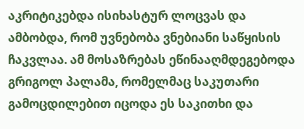აკრიტიკებდა ისიხასტურ ლოცვას და ამბობდა, რომ უვნებობა ვნებიანი საწყისის ჩაკვლაა. ამ მოსაზრებას ეწინააღმდეგებოდა გრიგოლ პალამა, რომელმაც საკუთარი გამოცდილებით იცოდა ეს საკითხი და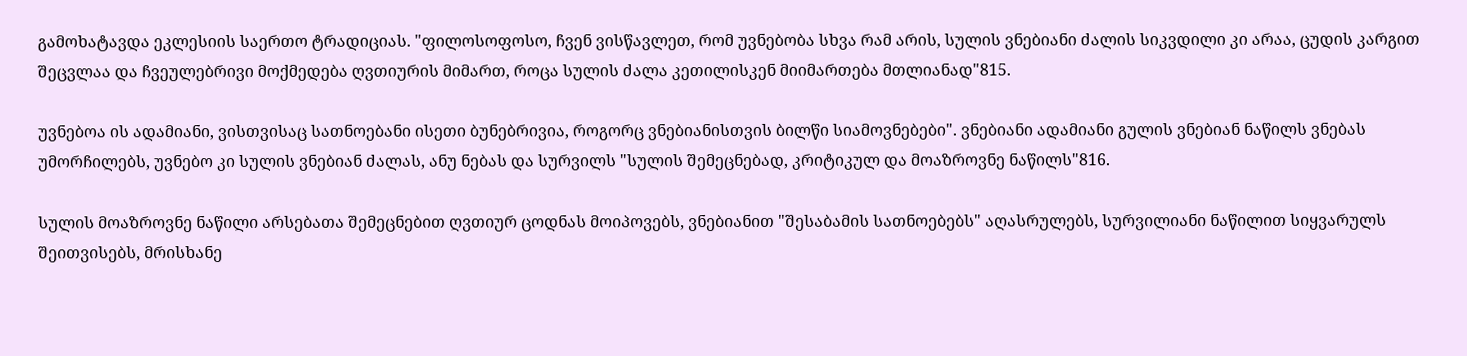გამოხატავდა ეკლესიის საერთო ტრადიციას. "ფილოსოფოსო, ჩვენ ვისწავლეთ, რომ უვნებობა სხვა რამ არის, სულის ვნებიანი ძალის სიკვდილი კი არაა, ცუდის კარგით შეცვლაა და ჩვეულებრივი მოქმედება ღვთიურის მიმართ, როცა სულის ძალა კეთილისკენ მიიმართება მთლიანად"815.

უვნებოა ის ადამიანი, ვისთვისაც სათნოებანი ისეთი ბუნებრივია, როგორც ვნებიანისთვის ბილწი სიამოვნებები". ვნებიანი ადამიანი გულის ვნებიან ნაწილს ვნებას უმორჩილებს, უვნებო კი სულის ვნებიან ძალას, ანუ ნებას და სურვილს "სულის შემეცნებად, კრიტიკულ და მოაზროვნე ნაწილს"816.

სულის მოაზროვნე ნაწილი არსებათა შემეცნებით ღვთიურ ცოდნას მოიპოვებს, ვნებიანით "შესაბამის სათნოებებს" აღასრულებს, სურვილიანი ნაწილით სიყვარულს შეითვისებს, მრისხანე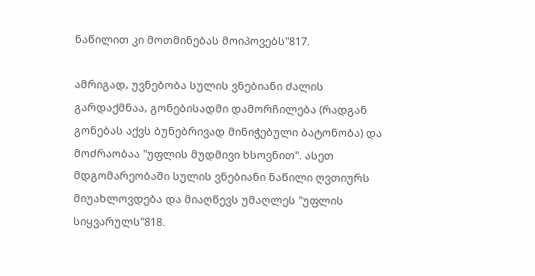ნაწილით კი მოთმინებას მოიპოვებს"817.

ამრიგად, უვნებობა სულის ვნებიანი ძალის გარდაქმნაა, გონებისადმი დამორჩილება (რადგან გონებას აქვს ბუნებრივად მინიჭებული ბატონობა) და მოძრაობაა "უფლის მუდმივი ხსოვნით". ასეთ მდგომარეობაში სულის ვნებიანი ნაწილი ღვთიურს მიუახლოვდება და მიაღწევს უმაღლეს "უფლის სიყვარულს"818.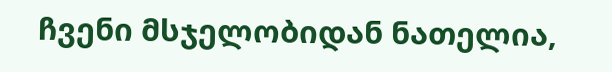ჩვენი მსჯელობიდან ნათელია,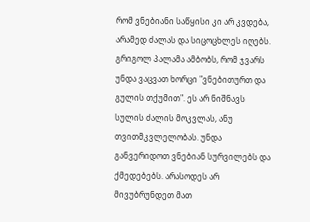რომ ვნებიანი საწყისი კი არ კვდება, არამედ ძალას და სიცოცხლეს იღებს. გრიგოლ პალამა ამბობს, რომ ჯვარს უნდა ვაცვათ ხორცი "ვნებითურთ და გულის თქუმით". ეს არ ნიშნავს სულის ძალის მოკვლას, ანუ თვითმკვლელობას. უნდა განვერიდოთ ვნებიან სურვილებს და ქმედებებს. არასოდეს არ მივუბრუნდეთ მათ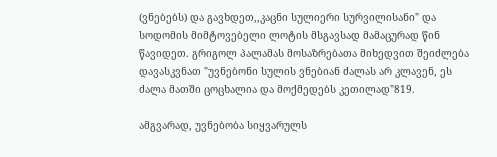(ვნებებს) და გავხდეთ,,კაცნი სულიერი სურვილისანი" და სოდომის მიმტოვებელი ლოტის მსგავსად მამაცურად წინ წავიდეთ. გრიგოლ პალამას მოსაზრებათა მიხედვით შეიძლება დავასკვნათ "უვნებონი სულის ვნებიან ძალას არ კლავენ, ეს ძალა მათში ცოცხალია და მოქმედებს კეთილად"819.

ამგვარად, უვნებობა სიყვარულს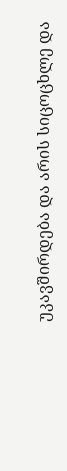უკავშირდება და არის სიცოცხლე და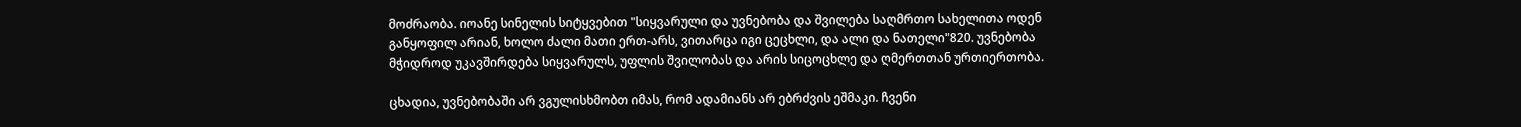მოძრაობა. იოანე სინელის სიტყვებით "სიყვარული და უვნებობა და შვილება საღმრთო სახელითა ოდენ განყოფილ არიან, ხოლო ძალი მათი ერთ-არს, ვითარცა იგი ცეცხლი, და ალი და ნათელი"820. უვნებობა მჭიდროდ უკავშირდება სიყვარულს, უფლის შვილობას და არის სიცოცხლე და ღმერთთან ურთიერთობა.

ცხადია, უვნებობაში არ ვგულისხმობთ იმას, რომ ადამიანს არ ებრძვის ეშმაკი. ჩვენი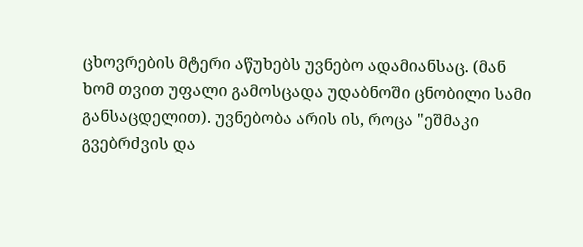ცხოვრების მტერი აწუხებს უვნებო ადამიანსაც. (მან ხომ თვით უფალი გამოსცადა უდაბნოში ცნობილი სამი განსაცდელით). უვნებობა არის ის, როცა "ეშმაკი გვებრძვის და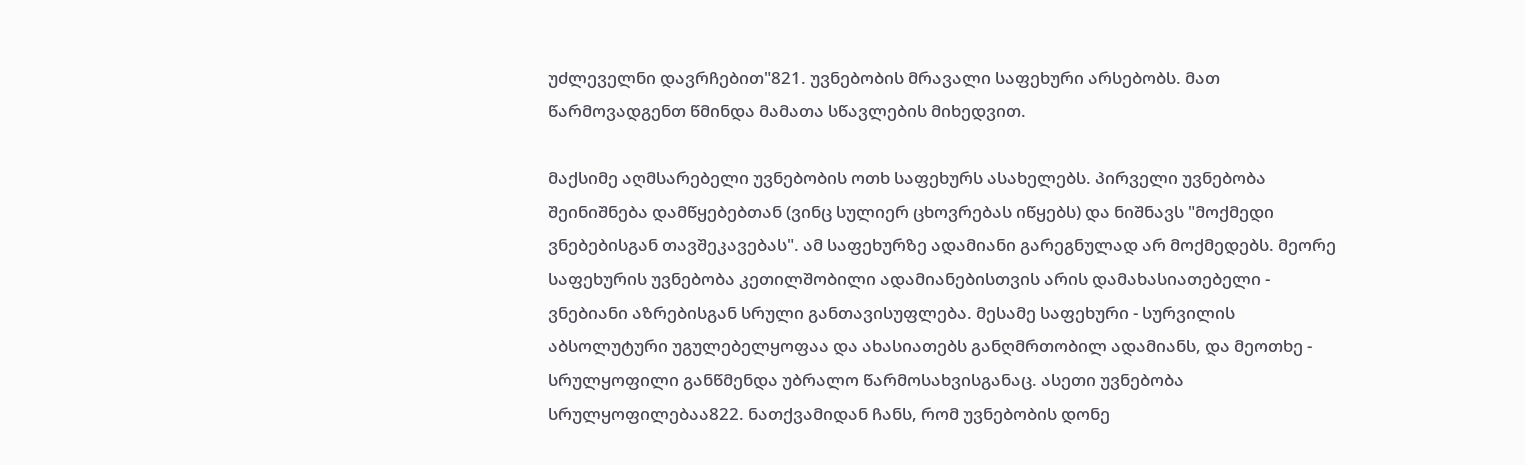უძლეველნი დავრჩებით"821. უვნებობის მრავალი საფეხური არსებობს. მათ წარმოვადგენთ წმინდა მამათა სწავლების მიხედვით.

მაქსიმე აღმსარებელი უვნებობის ოთხ საფეხურს ასახელებს. პირველი უვნებობა შეინიშნება დამწყებებთან (ვინც სულიერ ცხოვრებას იწყებს) და ნიშნავს "მოქმედი ვნებებისგან თავშეკავებას". ამ საფეხურზე ადამიანი გარეგნულად არ მოქმედებს. მეორე საფეხურის უვნებობა კეთილშობილი ადამიანებისთვის არის დამახასიათებელი - ვნებიანი აზრებისგან სრული განთავისუფლება. მესამე საფეხური - სურვილის აბსოლუტური უგულებელყოფაა და ახასიათებს განღმრთობილ ადამიანს, და მეოთხე - სრულყოფილი განწმენდა უბრალო წარმოსახვისგანაც. ასეთი უვნებობა სრულყოფილებაა822. ნათქვამიდან ჩანს, რომ უვნებობის დონე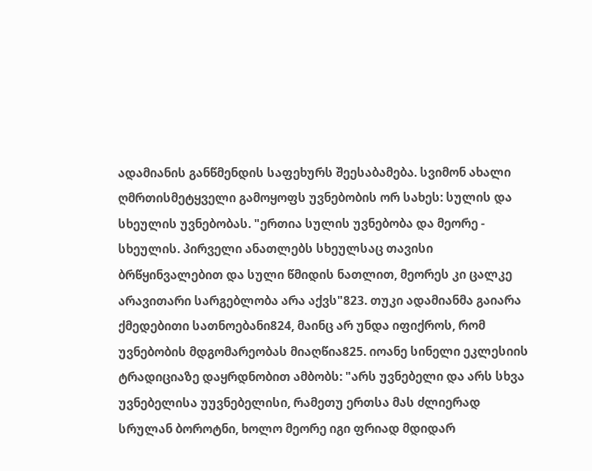ადამიანის განწმენდის საფეხურს შეესაბამება. სვიმონ ახალი ღმრთისმეტყველი გამოყოფს უვნებობის ორ სახეს: სულის და სხეულის უვნებობას. "ერთია სულის უვნებობა და მეორე - სხეულის. პირველი ანათლებს სხეულსაც თავისი ბრწყინვალებით და სული წმიდის ნათლით, მეორეს კი ცალკე არავითარი სარგებლობა არა აქვს"823. თუკი ადამიანმა გაიარა ქმედებითი სათნოებანი824, მაინც არ უნდა იფიქროს, რომ უვნებობის მდგომარეობას მიაღწია825. იოანე სინელი ეკლესიის ტრადიციაზე დაყრდნობით ამბობს: "არს უვნებელი და არს სხვა უვნებელისა უუვნებელისი, რამეთუ ერთსა მას ძლიერად სრულან ბოროტნი, ხოლო მეორე იგი ფრიად მდიდარ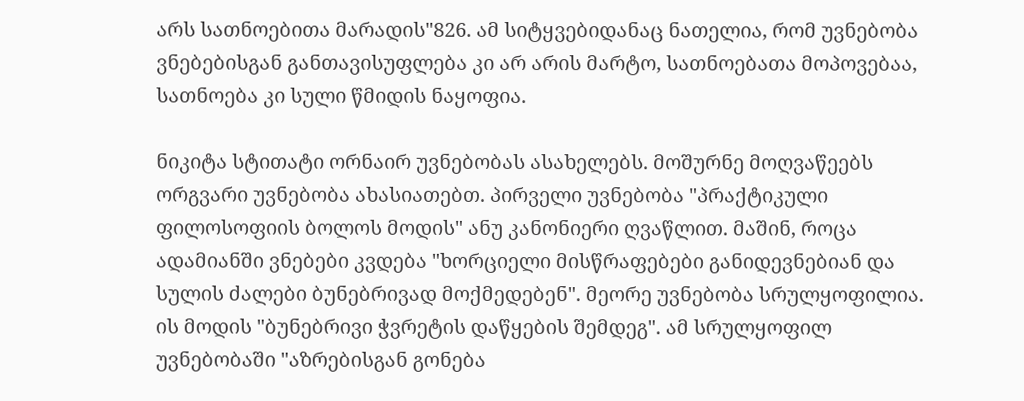არს სათნოებითა მარადის"826. ამ სიტყვებიდანაც ნათელია, რომ უვნებობა ვნებებისგან განთავისუფლება კი არ არის მარტო, სათნოებათა მოპოვებაა, სათნოება კი სული წმიდის ნაყოფია.

ნიკიტა სტითატი ორნაირ უვნებობას ასახელებს. მოშურნე მოღვაწეებს ორგვარი უვნებობა ახასიათებთ. პირველი უვნებობა "პრაქტიკული ფილოსოფიის ბოლოს მოდის" ანუ კანონიერი ღვაწლით. მაშინ, როცა ადამიანში ვნებები კვდება "ხორციელი მისწრაფებები განიდევნებიან და სულის ძალები ბუნებრივად მოქმედებენ". მეორე უვნებობა სრულყოფილია. ის მოდის "ბუნებრივი ჭვრეტის დაწყების შემდეგ". ამ სრულყოფილ უვნებობაში "აზრებისგან გონება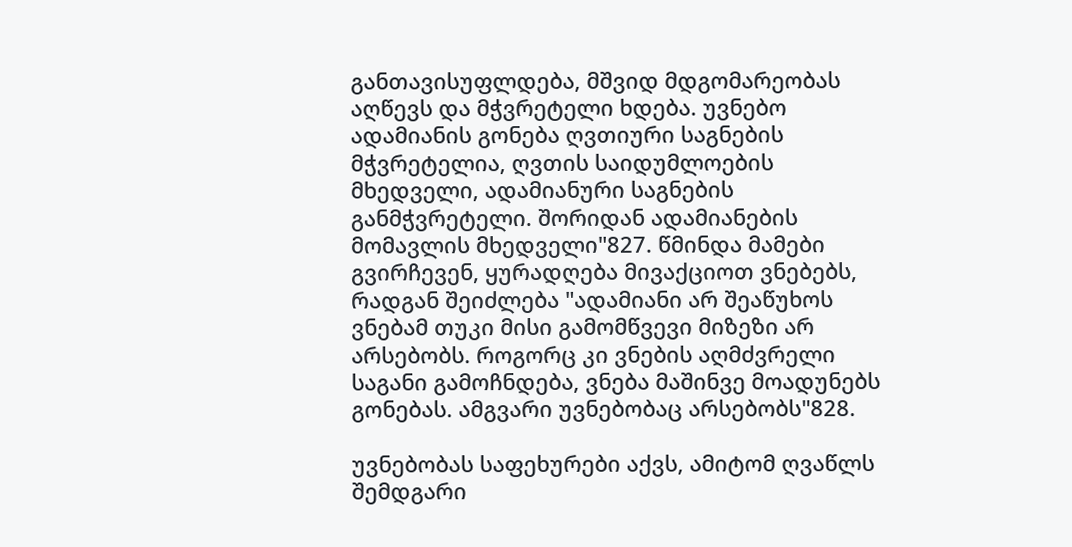განთავისუფლდება, მშვიდ მდგომარეობას აღწევს და მჭვრეტელი ხდება. უვნებო ადამიანის გონება ღვთიური საგნების მჭვრეტელია, ღვთის საიდუმლოების მხედველი, ადამიანური საგნების განმჭვრეტელი. შორიდან ადამიანების მომავლის მხედველი"827. წმინდა მამები გვირჩევენ, ყურადღება მივაქციოთ ვნებებს, რადგან შეიძლება "ადამიანი არ შეაწუხოს ვნებამ თუკი მისი გამომწვევი მიზეზი არ არსებობს. როგორც კი ვნების აღმძვრელი საგანი გამოჩნდება, ვნება მაშინვე მოადუნებს გონებას. ამგვარი უვნებობაც არსებობს"828.

უვნებობას საფეხურები აქვს, ამიტომ ღვაწლს შემდგარი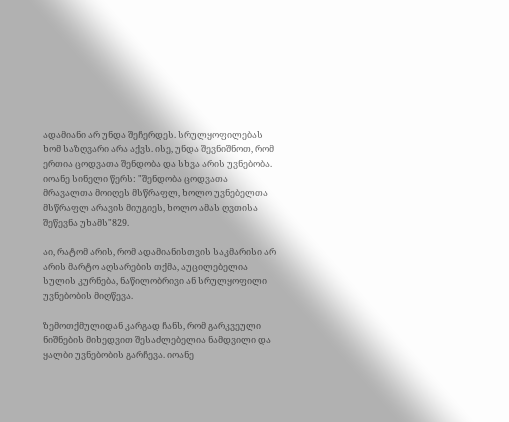ადამიანი არ უნდა შეჩერდეს. სრულყოფილებას ხომ საზღვარი არა აქვს. ისე, უნდა შევნიშნოთ, რომ ერთია ცოდვათა შენდობა და სხვა არის უვნებობა. იოანე სინელი წერს: "შენდობა ცოდვათა მრავალთა მოიღეს მსწრაფლ, ხოლო უვნებელთა მსწრაფლ არავის მიუგიეს, ხოლო ამას ღვთისა შეწევნა უხამს"829.

აი, რატომ არის, რომ ადამიანისთვის საკმარისი არ არის მარტო აღსარების თქმა, აუცილებელია სულის კურნება, ნაწილობრივი ან სრულყოფილი უვნებობის მიღწევა.

ზემოთქმულიდან კარგად ჩანს, რომ გარკვეული ნიშნების მიხედვით შესაძლებელია ნამდვილი და ყალბი უვნებობის გარჩევა. იოანე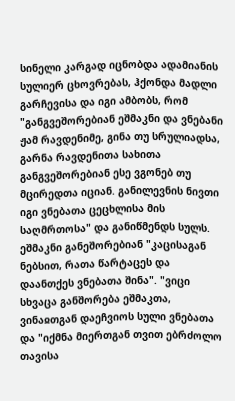სინელი კარგად იცნობდა ადამიანის სულიერ ცხოვრებას, ჰქონდა მადლი გარჩევისა და იგი ამბობს, რომ "განგვეშორებიან ეშმაკნი და ვნებანი ჟამ რავდენიმე, გინა თუ სრულიადსა, გარნა რავდენითა სახითა განგვეშორებიან ესე ვგონებ თუ მცირედთა იციან. განილევნის ნივთი იგი ვნებათა ცეცხლისა მის საღმრთოსა" და განიწმენდს სულს. ეშმაკნი განეშორებიან "კაცისაგან ნებსით, რათა წარტაცეს და დაანთქეს ვნებათა შინა". "ვიცი სხვაცა განშორება ეშმაკთა, ვინაჲთგან დაეჩვიოს სული ვნებათა და "იქმნა მიერთგან თვით ებრძოლო თავისა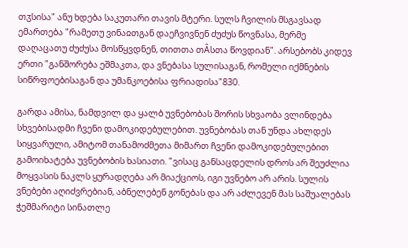თჳსისა" ანუ ხდება საკუთარი თავის მტერი. სულს ჩვილის მსგავსად ემართება "რამეთუ ვინაჲთგან დაეჩვივნენ ძუძუს წოვნასა, მერმე დაღაცათუ ძუძუსა მოსწყვდნენ, თითთა თÂსთა წოვდიან". არსებობს კიდევ ერთი "განშორება ეშმაკთა, და ვნებასა სულისაგან, რომელი იქმნების სიწრფოებისაგან და უმანკოებისა ფრიადისა"830.

გარდა ამისა, ნამდვილ და ყალბ უვნებობას შორის სხვაობა ვლინდება სხვებისადმი ჩვენი დამოკიდებულებით. უვნებობას თან უნდა ახლდეს სიყვარული, ამიტომ თანამოძმეთა მიმართ ჩვენი დამოკიდებულებით გამოიხატება უვნებობის ხასიათი. "ვისაც განსაცდელის დროს არ შეუძლია მოყვასის ნაკლს ყურადღება არ მიაქციოს, იგი უვნებო არ არის. სულის ვნებები აღიძვრებიან, აბნელებენ გონებას და არ აძლევენ მას საშუალებას ჭეშმარიტი სინათლე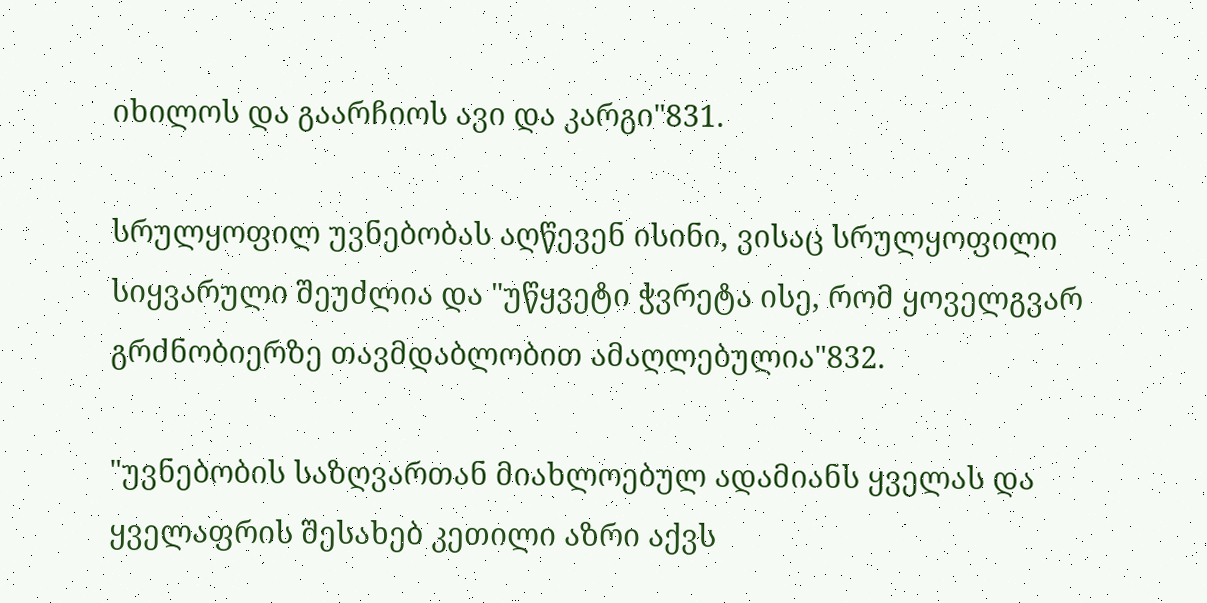იხილოს და გაარჩიოს ავი და კარგი"831.

სრულყოფილ უვნებობას აღწევენ ისინი, ვისაც სრულყოფილი სიყვარული შეუძლია და "უწყვეტი ჭვრეტა ისე, რომ ყოველგვარ გრძნობიერზე თავმდაბლობით ამაღლებულია"832.

"უვნებობის საზღვართან მიახლოებულ ადამიანს ყველას და ყველაფრის შესახებ კეთილი აზრი აქვს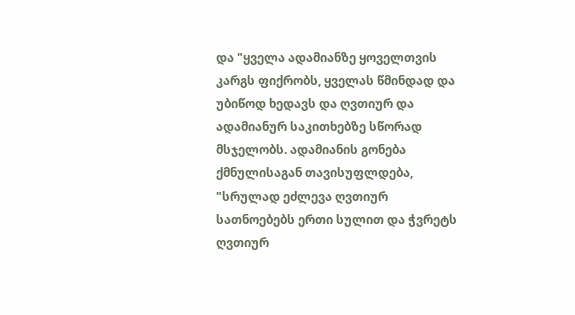და "ყველა ადამიანზე ყოველთვის კარგს ფიქრობს, ყველას წმინდად და უბიწოდ ხედავს და ღვთიურ და ადამიანურ საკითხებზე სწორად მსჯელობს. ადამიანის გონება ქმნულისაგან თავისუფლდება, "სრულად ეძლევა ღვთიურ სათნოებებს ერთი სულით და ჭვრეტს ღვთიურ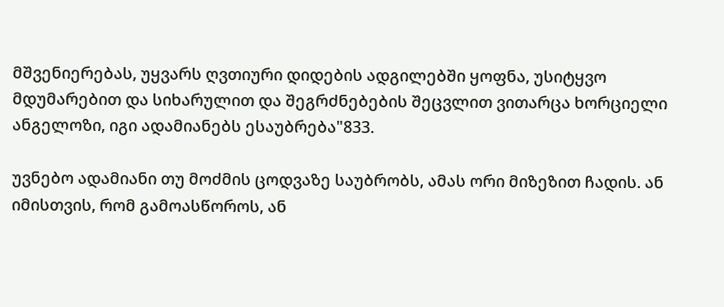მშვენიერებას, უყვარს ღვთიური დიდების ადგილებში ყოფნა, უსიტყვო მდუმარებით და სიხარულით და შეგრძნებების შეცვლით ვითარცა ხორციელი ანგელოზი, იგი ადამიანებს ესაუბრება"833.

უვნებო ადამიანი თუ მოძმის ცოდვაზე საუბრობს, ამას ორი მიზეზით ჩადის. ან იმისთვის, რომ გამოასწოროს, ან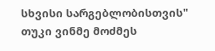სხვისი სარგებლობისთვის" თუკი ვინმე მოძმეს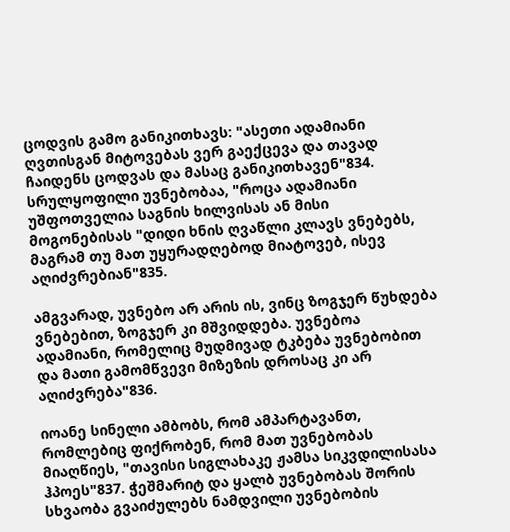ცოდვის გამო განიკითხავს: "ასეთი ადამიანი ღვთისგან მიტოვებას ვერ გაექცევა და თავად ჩაიდენს ცოდვას და მასაც განიკითხავენ"834. სრულყოფილი უვნებობაა, "როცა ადამიანი უშფოთველია საგნის ხილვისას ან მისი მოგონებისას "დიდი ხნის ღვაწლი კლავს ვნებებს, მაგრამ თუ მათ უყურადღებოდ მიატოვებ, ისევ აღიძვრებიან"835.

ამგვარად, უვნებო არ არის ის, ვინც ზოგჯერ წუხდება ვნებებით, ზოგჯერ კი მშვიდდება. უვნებოა ადამიანი, რომელიც მუდმივად ტკბება უვნებობით და მათი გამომწვევი მიზეზის დროსაც კი არ აღიძვრება"836.

იოანე სინელი ამბობს, რომ ამპარტავანთ, რომლებიც ფიქრობენ, რომ მათ უვნებობას მიაღწიეს, "თავისი სიგლახაკე ჟამსა სიკვდილისასა ჰპოეს"837. ჭეშმარიტ და ყალბ უვნებობას შორის სხვაობა გვაიძულებს ნამდვილი უვნებობის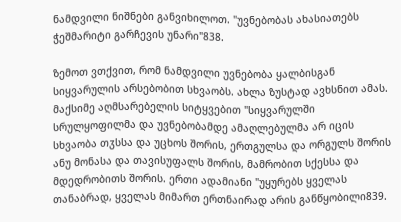ნამდვილი ნიშნები განვიხილოთ. "უვნებობას ახასიათებს ჭეშმარიტი გარჩევის უნარი"838.

ზემოთ ვთქვით, რომ ნამდვილი უვნებობა ყალბისგან სიყვარულის არსებობით სხვაობს. ახლა ზუსტად ავხსნით ამას. მაქსიმე აღმსარებელის სიტყვებით "სიყვარულში სრულყოფილმა და უვნებობამდე ამაღლებულმა არ იცის სხვაობა თჳსსა და უცხოს შორის, ერთგულსა და ორგულს შორის ანუ მონასა და თავისუფალს შორის, მამრობით სქესსა და მდედრობითს შორის. ერთი ადამიანი "უყურებს ყველას თანაბრად, ყველას მიმართ ერთნაირად არის განწყობილი839.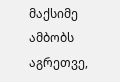მაქსიმე ამბობს აგრეთვე,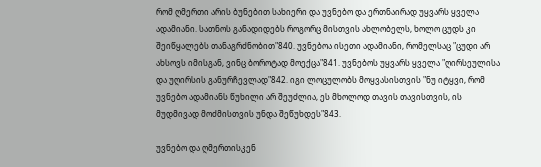რომ ღმერთი არის ბუნებით სახიერი და უვნებო და ერთნაირად უყვარს ყველა ადამიანი. სათნოს განადიდებს როგორც მისთვის ახლობელს, ხოლო ცუდს კი შეიწყალებს თანაგრძნობით"840. უვნებოა ისეთი ადამიანი, რომელსაც "ცუდი არ ახსოვს იმისგან, ვინც ბოროტად მოექცა"841. უვნებოს უყვარს ყველა "ღირსეულისა და უღირსის განურჩევლად"842. იგი ლოცულობს მოყვასისთვის "ნუ იტყვი, რომ უვნებო ადამიანს წუხილი არ შეუძლია, ეს მხოლოდ თავის თავისთვის, ის მუდმივად მოძმისთვის უნდა შეწუხდეს"843.

უვნებო და ღმერთისკენ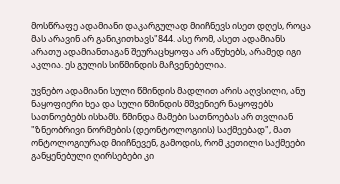მოსწრაფე ადამიანი დაკარგულად მიიჩნევს ისეთ დღეს, როცა მას არავინ არ განიკითხავს"844. ასე რომ, ასეთ ადამიანს არათუ ადამიანთაგან შეურაცხყოფა არ აწუხებს, არამედ იგი აკლია. ეს გულის სიწმინდის მაჩვენებელია.

უვნებო ადამიანი სული წმინდის მადლით არის აღვსილი, ანუ ნაყოფიერი ხეა და სული წმინდის მშვენიერ ნაყოფებს სათნოებებს ისხამს. წმინდა მამები სათნოებას არ თვლიან "ზნეობრივი ნორმების (დეონტოლოგიის) საქმეებად", მათ ონტოლოგიურად მიიჩნევენ, გამოდის, რომ კეთილი საქმეები განყენებული ღირსებები კი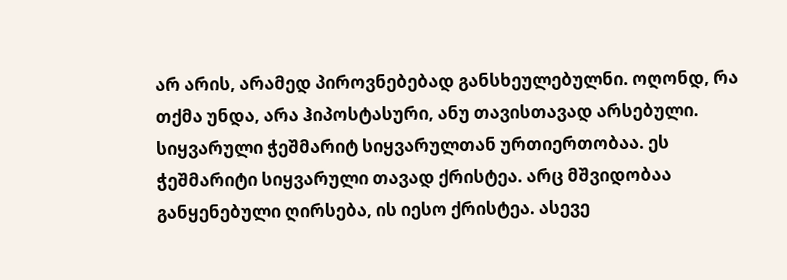არ არის, არამედ პიროვნებებად განსხეულებულნი. ოღონდ, რა თქმა უნდა, არა ჰიპოსტასური, ანუ თავისთავად არსებული. სიყვარული ჭეშმარიტ სიყვარულთან ურთიერთობაა. ეს ჭეშმარიტი სიყვარული თავად ქრისტეა. არც მშვიდობაა განყენებული ღირსება, ის იესო ქრისტეა. ასევე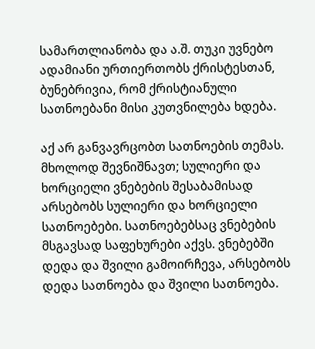სამართლიანობა და ა.შ. თუკი უვნებო ადამიანი ურთიერთობს ქრისტესთან, ბუნებრივია, რომ ქრისტიანული სათნოებანი მისი კუთვნილება ხდება.

აქ არ განვავრცობთ სათნოების თემას. მხოლოდ შევნიშნავთ; სულიერი და ხორციელი ვნებების შესაბამისად არსებობს სულიერი და ხორციელი სათნოებები. სათნოებებსაც ვნებების მსგავსად საფეხურები აქვს. ვნებებში დედა და შვილი გამოირჩევა, არსებობს დედა სათნოება და შვილი სათნოება.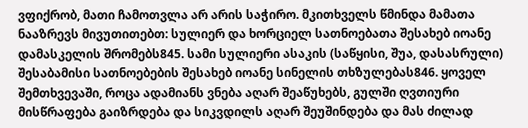ვფიქრობ, მათი ჩამოთვლა არ არის საჭირო. მკითხველს წმინდა მამათა ნააზრევს მივუთითებთ: სულიერ და ხორციელ სათნოებათა შესახებ იოანე დამასკელის შრომებს845. სამი სულიერი ასაკის (საწყისი, შუა, დასასრული) შესაბამისი სათნოებების შესახებ იოანე სინელის თხზულებას846. ყოველ შემთხვევაში, როცა ადამიანს ვნება აღარ შეაწუხებს, გულში ღვთიური მისწრაფება გაიზრდება და სიკვდილს აღარ შეუშინდება და მას ძილად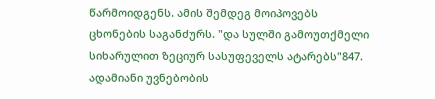წარმოიდგენს. ამის შემდეგ მოიპოვებს ცხონების საგანძურს. "და სულში გამოუთქმელი სიხარულით ზეციურ სასუფეველს ატარებს"847. ადამიანი უვნებობის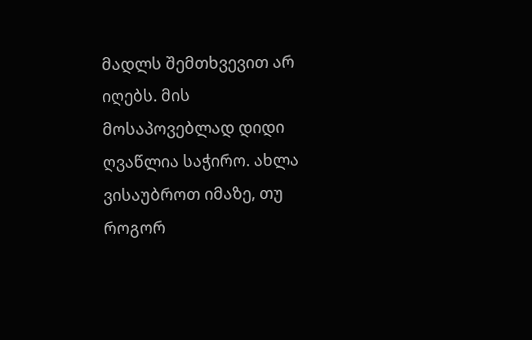მადლს შემთხვევით არ იღებს. მის მოსაპოვებლად დიდი ღვაწლია საჭირო. ახლა ვისაუბროთ იმაზე, თუ როგორ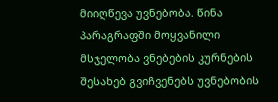მიიღწევა უვნებობა. წინა პარაგრაფში მოყვანილი მსჯელობა ვნებების კურნების შესახებ გვიჩვენებს უვნებობის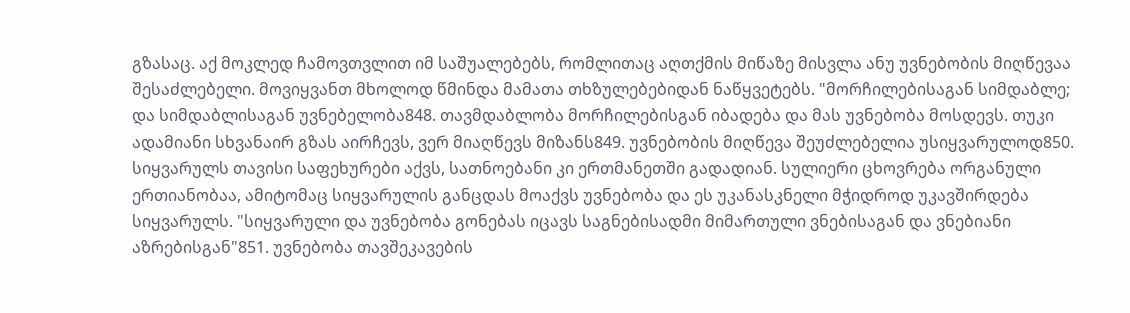გზასაც. აქ მოკლედ ჩამოვთვლით იმ საშუალებებს, რომლითაც აღთქმის მიწაზე მისვლა ანუ უვნებობის მიღწევაა შესაძლებელი. მოვიყვანთ მხოლოდ წმინდა მამათა თხზულებებიდან ნაწყვეტებს. "მორჩილებისაგან სიმდაბლე; და სიმდაბლისაგან უვნებელობა848. თავმდაბლობა მორჩილებისგან იბადება და მას უვნებობა მოსდევს. თუკი ადამიანი სხვანაირ გზას აირჩევს, ვერ მიაღწევს მიზანს849. უვნებობის მიღწევა შეუძლებელია უსიყვარულოდ850. სიყვარულს თავისი საფეხურები აქვს, სათნოებანი კი ერთმანეთში გადადიან. სულიერი ცხოვრება ორგანული ერთიანობაა, ამიტომაც სიყვარულის განცდას მოაქვს უვნებობა და ეს უკანასკნელი მჭიდროდ უკავშირდება სიყვარულს. "სიყვარული და უვნებობა გონებას იცავს საგნებისადმი მიმართული ვნებისაგან და ვნებიანი აზრებისგან"851. უვნებობა თავშეკავების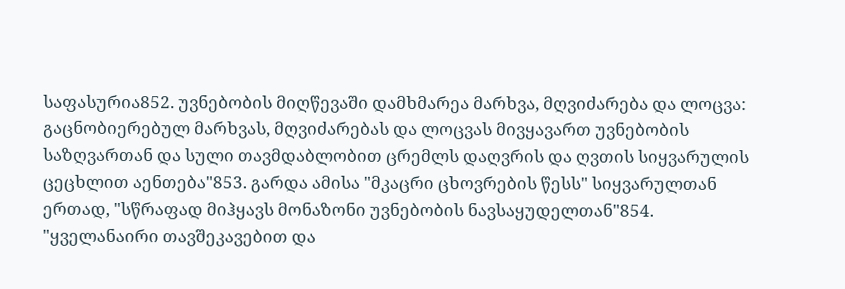საფასურია852. უვნებობის მიღწევაში დამხმარეა მარხვა, მღვიძარება და ლოცვა: გაცნობიერებულ მარხვას, მღვიძარებას და ლოცვას მივყავართ უვნებობის საზღვართან და სული თავმდაბლობით ცრემლს დაღვრის და ღვთის სიყვარულის ცეცხლით აენთება"853. გარდა ამისა "მკაცრი ცხოვრების წესს" სიყვარულთან ერთად, "სწრაფად მიჰყავს მონაზონი უვნებობის ნავსაყუდელთან"854. "ყველანაირი თავშეკავებით და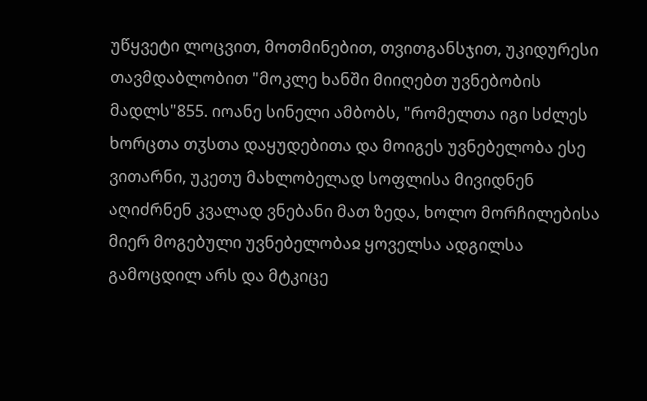უწყვეტი ლოცვით, მოთმინებით, თვითგანსჯით, უკიდურესი თავმდაბლობით "მოკლე ხანში მიიღებთ უვნებობის მადლს"855. იოანე სინელი ამბობს, "რომელთა იგი სძლეს ხორცთა თჳსთა დაყუდებითა და მოიგეს უვნებელობა ესე ვითარნი, უკეთუ მახლობელად სოფლისა მივიდნენ აღიძრნენ კვალად ვნებანი მათ ზედა, ხოლო მორჩილებისა მიერ მოგებული უვნებელობაჲ ყოველსა ადგილსა გამოცდილ არს და მტკიცე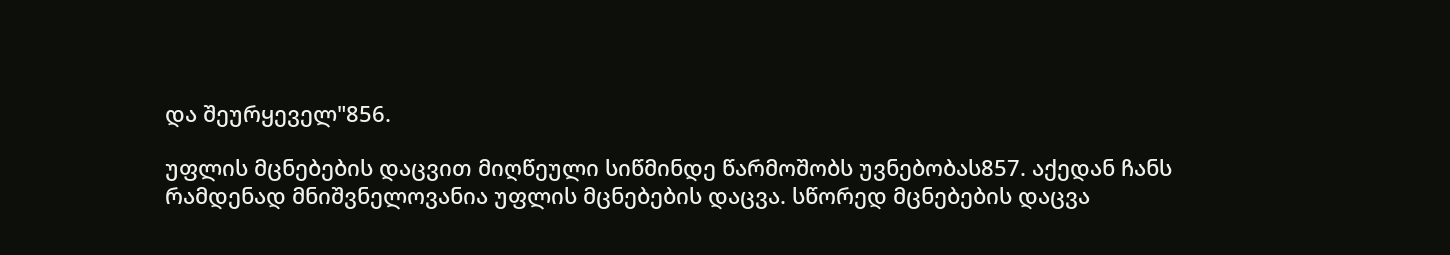და შეურყეველ"856.

უფლის მცნებების დაცვით მიღწეული სიწმინდე წარმოშობს უვნებობას857. აქედან ჩანს რამდენად მნიშვნელოვანია უფლის მცნებების დაცვა. სწორედ მცნებების დაცვა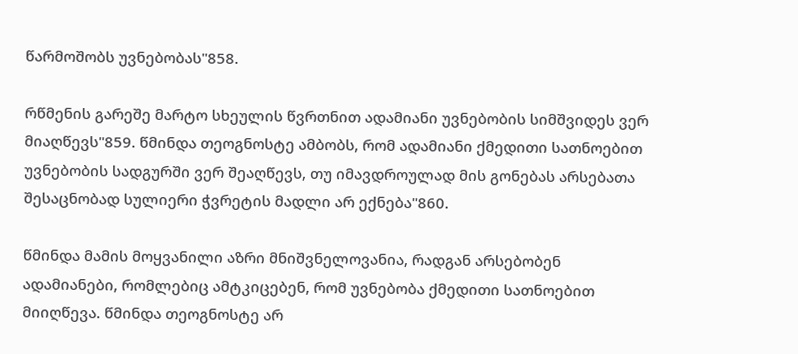წარმოშობს უვნებობას"858.

რწმენის გარეშე მარტო სხეულის წვრთნით ადამიანი უვნებობის სიმშვიდეს ვერ მიაღწევს"859. წმინდა თეოგნოსტე ამბობს, რომ ადამიანი ქმედითი სათნოებით უვნებობის სადგურში ვერ შეაღწევს, თუ იმავდროულად მის გონებას არსებათა შესაცნობად სულიერი ჭვრეტის მადლი არ ექნება"860.

წმინდა მამის მოყვანილი აზრი მნიშვნელოვანია, რადგან არსებობენ ადამიანები, რომლებიც ამტკიცებენ, რომ უვნებობა ქმედითი სათნოებით მიიღწევა. წმინდა თეოგნოსტე არ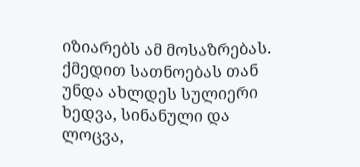იზიარებს ამ მოსაზრებას. ქმედით სათნოებას თან უნდა ახლდეს სულიერი ხედვა, სინანული და ლოცვა,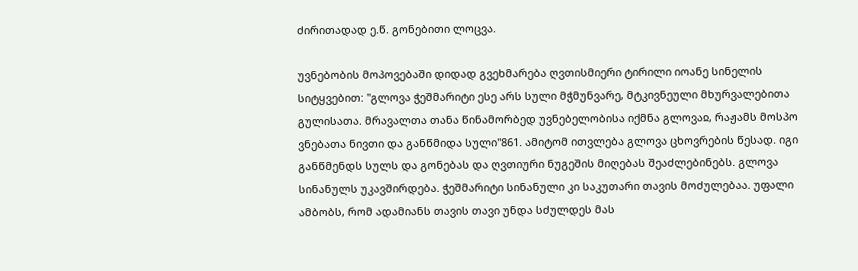ძირითადად ე.წ. გონებითი ლოცვა.

უვნებობის მოპოვებაში დიდად გვეხმარება ღვთისმიერი ტირილი იოანე სინელის სიტყვებით: "გლოვა ჭეშმარიტი ესე არს სული მჭმუნვარე, მტკივნეული მხურვალებითა გულისათა. მრავალთა თანა წინამორბედ უვნებელობისა იქმნა გლოვაჲ, რაჟამს მოსპო ვნებათა ნივთი და განწმიდა სული"861. ამიტომ ითვლება გლოვა ცხოვრების წესად. იგი განწმენდს სულს და გონებას და ღვთიური ნუგეშის მიღებას შეაძლებინებს. გლოვა სინანულს უკავშირდება. ჭეშმარიტი სინანული კი საკუთარი თავის მოძულებაა. უფალი ამბობს, რომ ადამიანს თავის თავი უნდა სძულდეს მას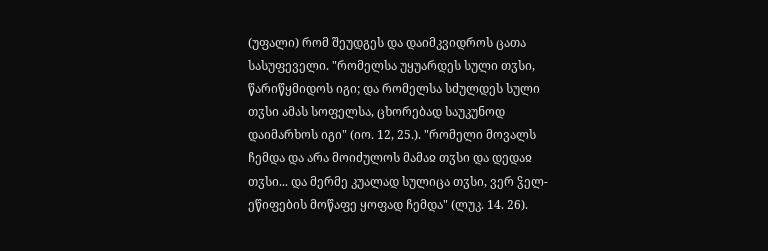(უფალი) რომ შეუდგეს და დაიმკვიდროს ცათა სასუფეველი. "რომელსა უყუარდეს სული თჳსი, წარიწყმიდოს იგი; და რომელსა სძულდეს სული თჳსი ამას სოფელსა, ცხორებად საუკუნოდ დაიმარხოს იგი" (იო. 12, 25.). "რომელი მოვალს ჩემდა და არა მოიძულოს მამაჲ თჳსი და დედაჲ თჳსი... და მერმე კუალად სულიცა თჳსი, ვერ ჴელ-ეწიფების მოწაფე ყოფად ჩემდა" (ლუკ. 14. 26).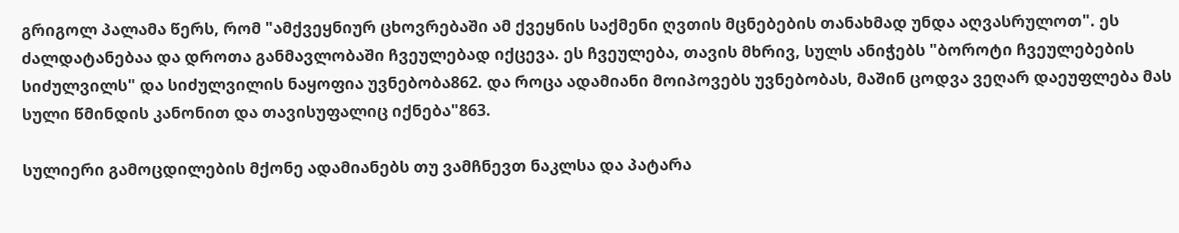გრიგოლ პალამა წერს, რომ "ამქვეყნიურ ცხოვრებაში ამ ქვეყნის საქმენი ღვთის მცნებების თანახმად უნდა აღვასრულოთ". ეს ძალდატანებაა და დროთა განმავლობაში ჩვეულებად იქცევა. ეს ჩვეულება, თავის მხრივ, სულს ანიჭებს "ბოროტი ჩვეულებების სიძულვილს" და სიძულვილის ნაყოფია უვნებობა862. და როცა ადამიანი მოიპოვებს უვნებობას, მაშინ ცოდვა ვეღარ დაეუფლება მას სული წმინდის კანონით და თავისუფალიც იქნება"863.

სულიერი გამოცდილების მქონე ადამიანებს თუ ვამჩნევთ ნაკლსა და პატარა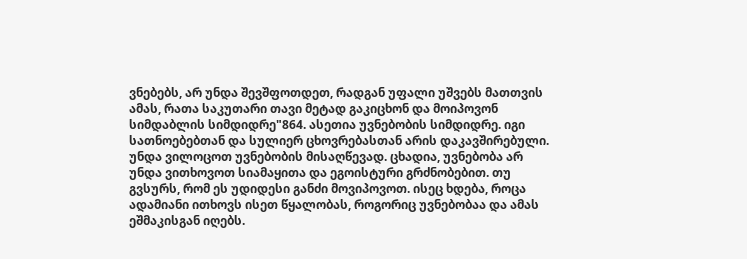ვნებებს, არ უნდა შევშფოთდეთ, რადგან უფალი უშვებს მათთვის ამას, რათა საკუთარი თავი მეტად გაკიცხონ და მოიპოვონ სიმდაბლის სიმდიდრე"864. ასეთია უვნებობის სიმდიდრე. იგი სათნოებებთან და სულიერ ცხოვრებასთან არის დაკავშირებული. უნდა ვილოცოთ უვნებობის მისაღწევად. ცხადია, უვნებობა არ უნდა ვითხოვოთ სიამაყითა და ეგოისტური გრძნობებით. თუ გვსურს, რომ ეს უდიდესი განძი მოვიპოვოთ. ისეც ხდება, როცა ადამიანი ითხოვს ისეთ წყალობას, როგორიც უვნებობაა და ამას ეშმაკისგან იღებს.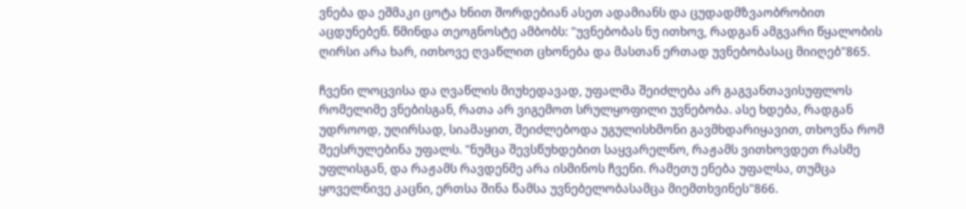ვნება და ეშმაკი ცოტა ხნით შორდებიან ასეთ ადამიანს და ცუდადმზვაობრობით აცდუნებენ. წმინდა თეოგნოსტე ამბობს: "უვნებობას ნუ ითხოვ, რადგან ამგვარი წყალობის ღირსი არა ხარ, ითხოვე ღვაწლით ცხონება და მასთან ერთად უვნებობასაც მიიღებ"865.

ჩვენი ლოცვისა და ღვაწლის მიუხედავად, უფალმა შეიძლება არ გაგვანთავისუფლოს რომელიმე ვნებისგან, რათა არ ვიგემოთ სრულყოფილი უვნებობა. ასე ხდება, რადგან უდროოდ, უღირსად, სიამაყით, შეიძლებოდა უგულისხმონი გავმხდარიყავით, თხოვნა რომ შეესრულებინა უფალს. "ნუმცა შევსწუხდებით საყვარელნო, რაჟამს ვითხოვდეთ რასმე უფლისგან, და რაჟამს რავდენმე არა ისმინოს ჩვენი. რამეთუ ენება უფალსა, თუმცა ყოველნივე კაცნი, ერთსა შინა წამსა უვნებელობასამცა მიემთხვინეს"866.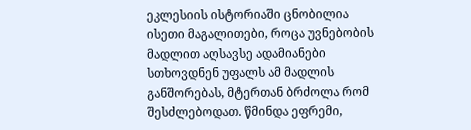ეკლესიის ისტორიაში ცნობილია ისეთი მაგალითები, როცა უვნებობის მადლით აღსავსე ადამიანები სთხოვდნენ უფალს ამ მადლის განშორებას, მტერთან ბრძოლა რომ შესძლებოდათ. წმინდა ეფრემი,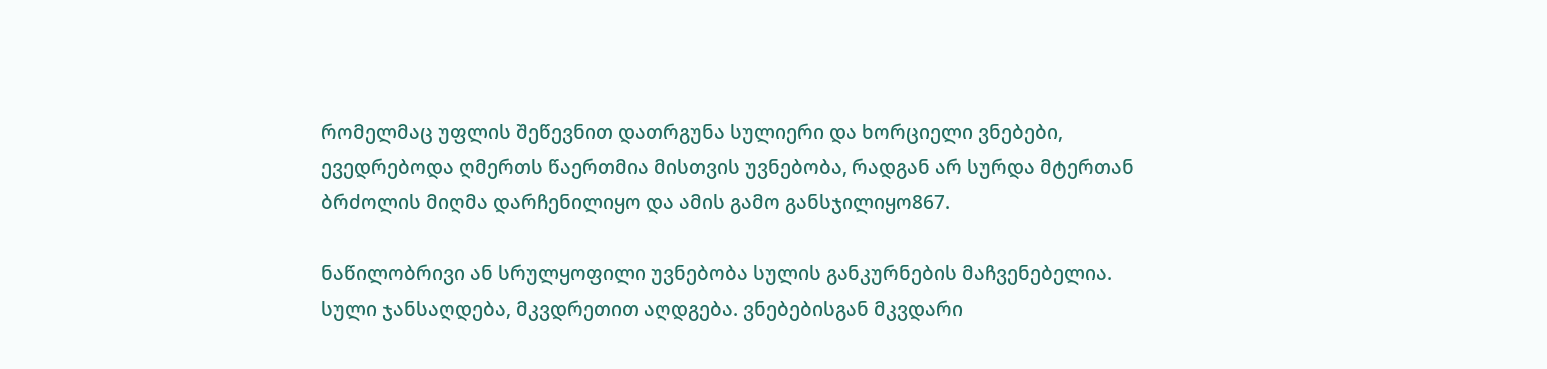რომელმაც უფლის შეწევნით დათრგუნა სულიერი და ხორციელი ვნებები, ევედრებოდა ღმერთს წაერთმია მისთვის უვნებობა, რადგან არ სურდა მტერთან ბრძოლის მიღმა დარჩენილიყო და ამის გამო განსჯილიყო867.

ნაწილობრივი ან სრულყოფილი უვნებობა სულის განკურნების მაჩვენებელია. სული ჯანსაღდება, მკვდრეთით აღდგება. ვნებებისგან მკვდარი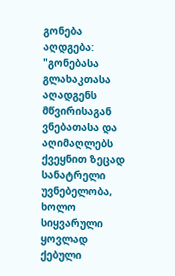გონება აღდგება: "გონებასა გლახაკთასა აღადგენს მწვირისაგან ვნებათასა და აღიმაღლებს ქვეყნით ზეცად სანატრელი უვნებელობა, ხოლო სიყვარული ყოვლად ქებული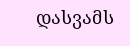დასვამს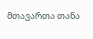მთავართა თანა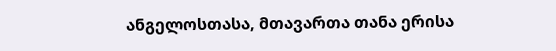ანგელოსთასა, მთავართა თანა ერისა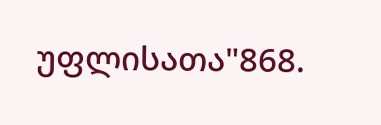უფლისათა"868.